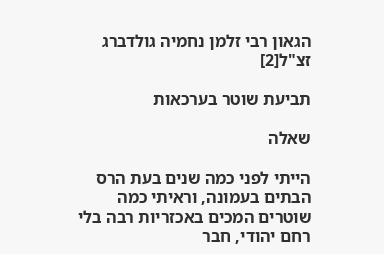הגאון רבי זלמן נחמיה גולדברג זצ"ל[2]

תביעת שוטר בערכאות

שאלה

הייתי לפני כמה שנים בעת הרס הבתים בעמונה, וראיתי כמה שוטרים המכים באכזריות רבה בלי רחם יהודי, חבר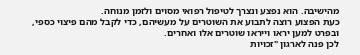מהישיבה. הוא נפצע ונצרך לטיפול רפואי מסוים ולזמן מנוחה.
כעת הפצוע רוצה לתבוע את השוטרים על מעשיהם, כדי לקבל מהם פיצוי כספי, ובפרט למען יראו וייראו שוטרים אלו ואחרים.
לכן פנה לארגון "זכויות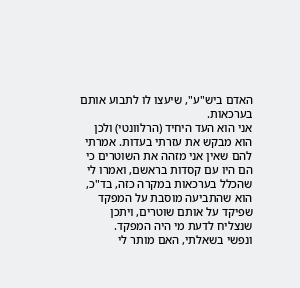האדם ביש"ע", שיעצו לו לתבוע אותם בערכאות.
אני הוא העד היחיד (הרלוונטי) ולכן הוא מבקש את עזרתי בעדות. אמרתי להם שאין אני מזהה את השוטרים כי הם היו עם קסדות בראשם, ואמרו לי שהכלל בערכאות במקרה כזה, בד"כ, הוא שהתביעה מוסבת על המפקד שפיקד על אותם שוטרים, ויתכן שנצליח לדעת מי היה המפקד.
ונפשי בשאלתי, האם מותר לי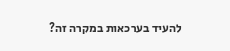להעיד בערכאות במקרה זה?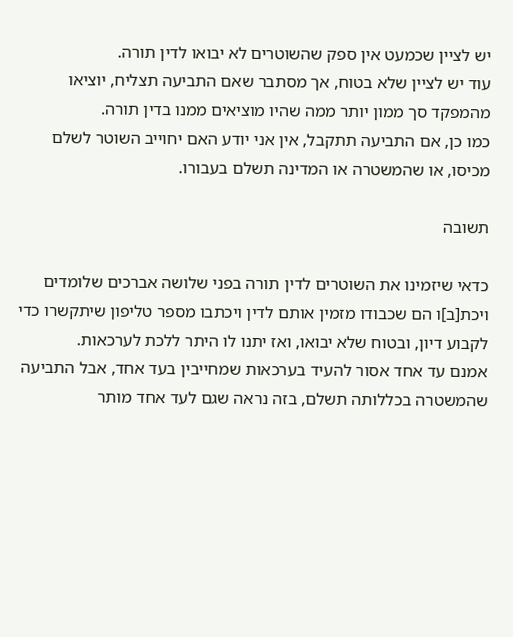יש לציין שכמעט אין ספק שהשוטרים לא יבואו לדין תורה.
עוד יש לציין שלא בטוח, אך מסתבר שאם התביעה תצליח, יוציאו מהמפקד סך ממון יותר ממה שהיו מוציאים ממנו בדין תורה.
כמו כן, אם התביעה תתקבל, אין אני יודע האם יחוייב השוטר לשלם מכיסו, או שהמשטרה או המדינה תשלם בעבורו.

תשובה

כדאי שיזמינו את השוטרים לדין תורה בפני שלושה אברכים שלומדים ויכת[ב]ו הם שכבודו מזמין אותם לדין ויכתבו מספר טליפון שיתקשרו כדי לקבוע דיון, ובטוח שלא יבואו, ואז יתנו לו היתר ללכת לערכאות.
אמנם עד אחד אסור להעיד בערכאות שמחייבין בעד אחד, אבל התביעה שהמשטרה בכללותה תשלם, בזה נראה שגם לעד אחד מותר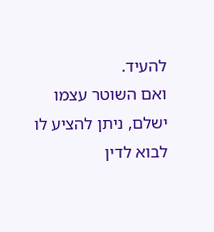להעיד.
ואם השוטר עצמו ישלם, ניתן להציע לו לבוא לדין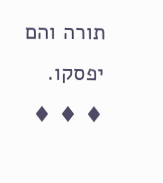תורה והם יפסקו.
♦ ♦ ♦